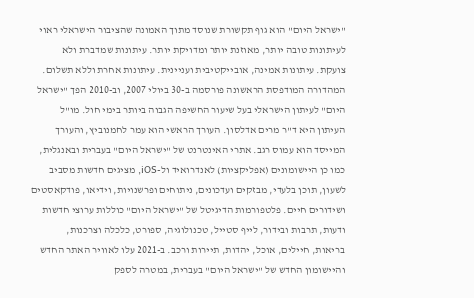"ישראל היום" הוא גוף תקשורת שנוסד מתוך האמונה שהציבור הישראלי ראוי לעיתונות טובה יותר, מאוזנת יותר ומדויקת יותר. עיתונות שמדברת ולא צועקת. עיתונות אמינה, אובייקטיבית ועניינית. עיתונות אחרת וללא תשלום. המהדורה המודפסת הראשונה פורסמה ב-30 ביולי 2007, וב-2010 הפך "ישראל היום" לעיתון הישראלי בעל שיעור החשיפה הגבוה ביותר בימי חול. מו"ל העיתון היא ד"ר מרים אדלסון. העורך הראשי הוא עמר לחמנוביץ, והעורך המייסד הוא עמוס רגב. אתרי האינטרנט של "ישראל היום" בעברית ובאנגלית, כמו כן היישומונים (אפליקציות) לאנדרואיד ול-iOS, מציגים חדשות מסביב לשעון, תוכן בלעדי, מבזקים ועדכונים, ניתוחים ופרשנויות, וידיאו, פודקאסטים ושידורים חיים. פלטפורמות הדיגיטל של "ישראל היום" כוללות ערוצי חדשות ודעות, תרבות ובידור, לייף סטייל, טכנולוגיה, ספורט, כלכלה וצרכנות, בריאות, חיילים, אוכל, יהדות, תיירות ורכב. ב-2021 עלו לאוויר האתר החדש והיישומון החדש של "ישראל היום" בעברית, במטרה לספק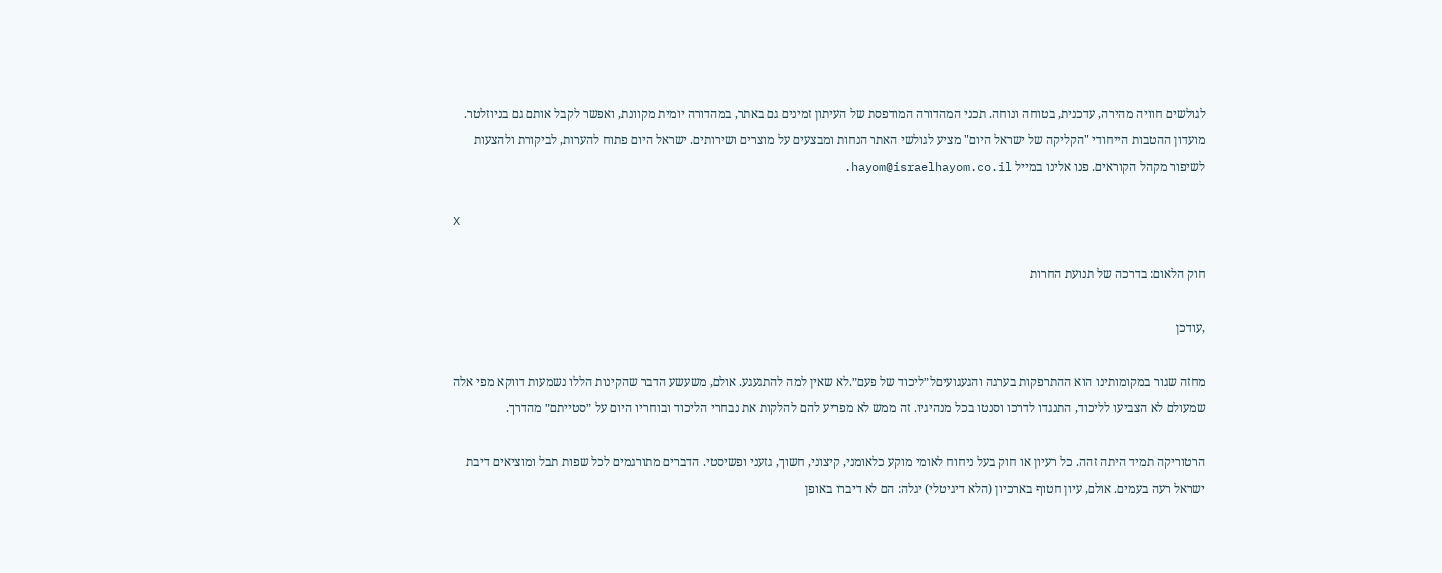לגולשים חוויה מהירה, עדכנית, בטוחה ונוחה. תכני המהדורה המודפסת של העיתון זמינים גם באתר, במהדורה יומית מקוונת, ואפשר לקבל אותם גם בניוזלטר. מועדון ההטבות הייחודי "הקליקה של ישראל היום" מציע לגולשי האתר הנחות ומבצעים על מוצרים ושירותים. ישראל היום פתוח להערות, לביקורת ולהצעות לשיפור מקהל הקוראים. פנו אלינו במייל hayom@israelhayom.co.il.

X

חוק הלאום: בדרכה של תנועת החרות

,עודכן

מחזה שגור במקומותינו הוא ההתרפקות בערגה והגעגועיםל״ליכוד של פעם״.לא שאין למה להתגעגע. אולם, משעשע הדבר שהקינות הללו נשמעות דווקא מפי אלה שמעולם לא הצביעו לליכוד, התנגדו לדרכו וסנטו בכל מנהיגיו. זה ממש לא מפריע להם להלקות את נבחרי הליכוד ובוחריו היום על ״סטייתם״ מהדרך.

הרטוריקה תמיד היתה זהה. כל רעיון או חוק בעל ניחוח לאומי מוקע כלאומני, קיצוני, חשוך, גזעני ופשיסטי. הדברים מתורגמים לכל שפות תבל ומוציאים דיבת ישראל רעה בעמים. אולם, עיון חטוף בארכיון (הלא דיגיטלי) יגלה: הם לא דיברו באופן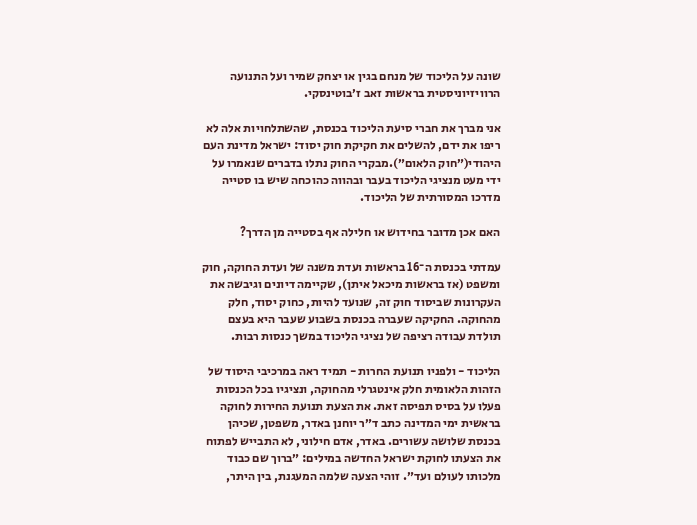שונה על הליכוד של מנחם בגין או יצחק שמיר ועל התנועה הרוויזיוניסטית בראשות זאב ז׳בוטינסקי.

אני מברך את חברי סיעת הליכוד בכנסת, שהשתלחויות אלה לא ריפו את ידם, להשלים את חקיקת חוק יסוד: ישראל מדינת העם היהודי(״חוק הלאום״).מבקרי החוק נתלו בדברים שנאמרו על ידי מעט מנציגי הליכוד בעבר ובהווה כהוכחה שיש בו סטייה מדרכו המסורתית של הליכוד.

האם אכן מדובר בחידוש או חלילה אף בסטייה מן הדרך?

עמדתי בכנסת ה־16 בראשות ועדת משנה של ועדת החוקה, חוק ומשפט (אז בראשות מיכאל איתן), שקיימה דיונים וגיבשה את העקרונות שביסוד חוק זה, שנועד להיות, כחוק יסוד, חלק מהחוקה. החקיקה שעברה בכנסת בשבוע שעבר היא בעצם תולדת עבודה רציפה של נציגי הליכוד במשך כנסות רבות.

הליכוד - ולפניו תנועת החרות - תמיד ראה במרכיבי היסוד של הזהות הלאומית חלק אינטגרלי מהחוקה, ונציגיו בכל הכנסות פעלו על בסיס תפיסה זאת. את הצעת תנועת החירות לחוקה בראשית ימי המדינה כתב ד״ר יוחנן באדר, משפטן, שכיהן בכנסת שלושה עשורים. באדר, אדם חילוני, לא התבייש לפתוח את הצעתו לחוקת ישראל החדשה במילים: ״ברוך שם כבוד מלכותו לעולם ועד״. זוהי הצעה שלמה המעגנת, בין היתר,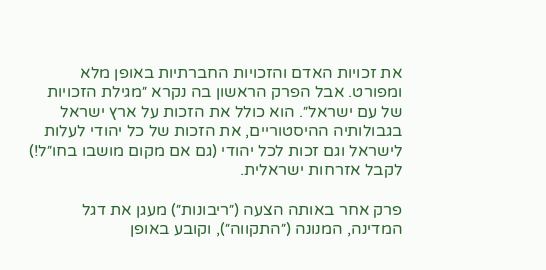את זכויות האדם והזכויות החברתיות באופן מלא ומפורט. אבל הפרק הראשון בה נקרא ״מגילת הזכויות של עם ישראל״. הוא כולל את הזכות על ארץ ישראל בגבולותיה ההיסטוריים, את הזכות של כל יהודי לעלות לישראל וגם זכות לכל יהודי (גם אם מקום מושבו בחו״ל!) לקבל אזרחות ישראלית.

פרק אחר באותה הצעה (״ריבונות״) מעגן את דגל המדינה, המנונה (״התקווה״), וקובע באופן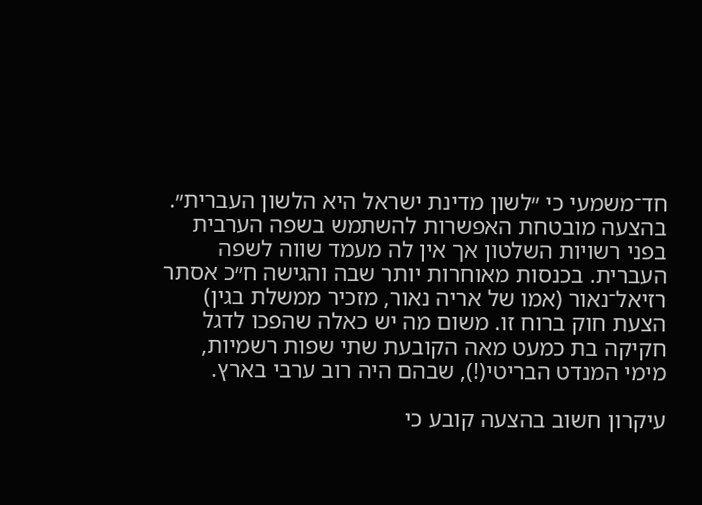חד־משמעי כי ״לשון מדינת ישראל היא הלשון העברית״. בהצעה מובטחת האפשרות להשתמש בשפה הערבית בפני רשויות השלטון אך אין לה מעמד שווה לשפה העברית. בכנסות מאוחרות יותר שבה והגישה ח״כ אסתר רזיאל־נאור (אמו של אריה נאור, מזכיר ממשלת בגין) הצעת חוק ברוח זו. משום מה יש כאלה שהפכו לדגל חקיקה בת כמעט מאה הקובעת שתי שפות רשמיות, מימי המנדט הבריטי(!), שבהם היה רוב ערבי בארץ.

עיקרון חשוב בהצעה קובע כי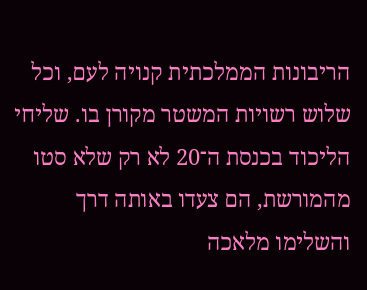הריבונות הממלכתית קנויה לעם, וכל שלוש רשויות המשטר מקורן בו. שליחי הליכוד בכנסת ה־20 לא רק שלא סטו מהמורשת, הם צעדו באותה דרך והשלימו מלאכה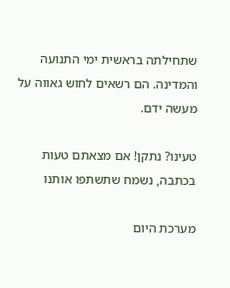שתחילתה בראשית ימי התנועה והמדינה. הם רשאים לחוש גאווה על מעשה ידם.

טעינו? נתקן! אם מצאתם טעות בכתבה, נשמח שתשתפו אותנו

מערכת היום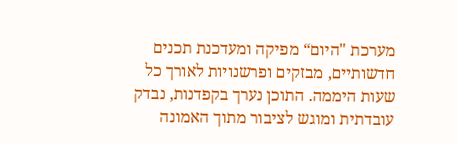מערכת "היום“ מפיקה ומעדכנת תכנים חדשותיים, מבזקים ופרשנויות לאורך כל שעות היממה. התוכן נערך בקפדנות, נבדק עובדתית ומוגש לציבור מתוך האמונה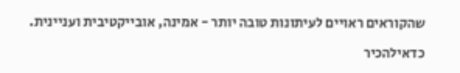שהקוראים ראויים לעיתונות טובה יותר - אמינה, אובייקטיבית ועניינית.

כדאילהכיר